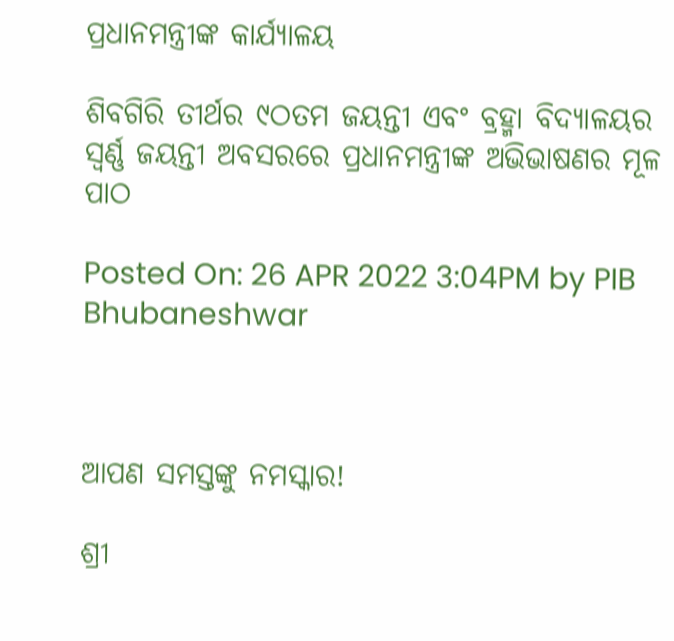ପ୍ରଧାନମନ୍ତ୍ରୀଙ୍କ କାର୍ଯ୍ୟାଳୟ

ଶିବଗିରି ତୀର୍ଥର ୯ଠତମ ଜୟନ୍ତୀ ଏବଂ ବ୍ରହ୍ମା ବିଦ୍ୟାଳୟର ସ୍ୱର୍ଣ୍ଣ ଜୟନ୍ତୀ ଅବସରରେ ପ୍ରଧାନମନ୍ତ୍ରୀଙ୍କ ଅଭିଭାଷଣର ମୂଳ ପାଠ

Posted On: 26 APR 2022 3:04PM by PIB Bhubaneshwar



ଆପଣ ସମସ୍ତଙ୍କୁ ନମସ୍କାର!

ଶ୍ରୀ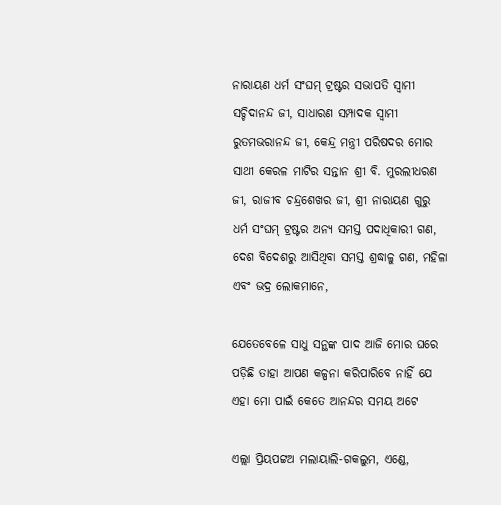ନାରାୟଣ ଧର୍ମ ସଂଘମ୍ ଟ୍ରଷ୍ଟର ସଭାପତି ସ୍ୱାମୀ ସଚ୍ଚିଦାନନ୍ଦ ଜୀ, ସାଧାରଣ ସମ୍ପାଦକ ସ୍ୱାମୀ ରୁତମଭରାନନ୍ଦ ଜୀ, କେନ୍ଦ୍ର ମନ୍ତ୍ରୀ ପରିଷଦର ମୋର ସାଥୀ କେରଳ ମାଟିର ସନ୍ତାନ ଶ୍ରୀ ବି. ମୁରଲୀଧରଣ ଜୀ, ରାଜୀବ ଚନ୍ଦ୍ରଶେଖର ଜୀ, ଶ୍ରୀ ନାରାୟଣ ଗୁରୁ ଧର୍ମ ସଂଘମ୍ ଟ୍ରଷ୍ଟର ଅନ୍ୟ ସମସ୍ତ ପଦାଧିକାରୀ ଗଣ, ଦେଶ ବିଦେଶରୁ ଆସିଥିବା ସମସ୍ତ ଶ୍ରଦ୍ଧାଳୁ ଗଣ, ମହିଳା ଏବଂ ଭଦ୍ର ଲୋକମାନେ,

ଯେତେବେଳେ ସାଧୁ ସନ୍ଥଙ୍କ ପାଦ ଆଜି ମୋର ଘରେ ପଡ଼ିଛି ତାହା ଆପଣ କଳ୍ପନା କରିପାରିବେ ନାହିଁ ଯେ ଏହା ମୋ ପାଇଁ କେତେ ଆନନ୍ଦର ସମୟ ଅଟେ

ଏଲ୍ଲା ପ୍ରିୟପଟ୍ଟଅ ମଲାୟାଲି-ଗକଲୁମ, ଏଣ୍ଡେ,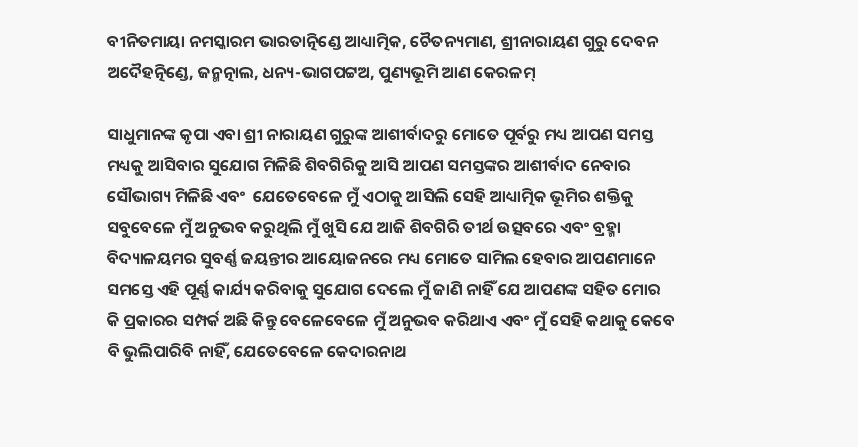ବୀନିତମାୟା ନମସ୍କାରମ ଭାରତାତ୍ନିଣ୍ଡେ ଆଧ୍ୟାତ୍ମିକ, ଚୈତନ୍ୟମାଣ, ଶ୍ରୀନାରାୟଣ ଗୁରୁ ଦେବନ ଅଦୈହତ୍ନିଣ୍ଡେ, ଜନ୍ମତ୍ନାଲ, ଧନ୍ୟ-ଭାଗପଟ୍ଟଅ, ପୁଣ୍ୟଭୂମି ଆଣ କେରଳମ୍

ସାଧୁମାନଙ୍କ କୃପା ଏବା ଶ୍ରୀ ନାରାୟଣ ଗୁରୁଙ୍କ ଆଶୀର୍ବାଦରୁ ମୋତେ ପୂର୍ବରୁ ମଧ୍ୟ ଆପଣ ସମସ୍ତ ମଧ୍ୟକୁ ଆସିବାର ସୁଯୋଗ ମିଳିଛି ଶିବଗିରିକୁ ଆସି ଆପଣ ସମସ୍ତଙ୍କର ଆଶୀର୍ବାଦ ନେବାର ସୌଭାଗ୍ୟ ମିଳିଛି ଏବଂ  ଯେତେବେଳେ ମୁଁ ଏଠାକୁ ଆସିଲି ସେହି ଆଧ୍ୟାତ୍ମିକ ଭୂମିର ଶକ୍ତିକୁ ସବୁବେଳେ ମୁଁ ଅନୁଭବ କରୁଥିଲି ମୁଁ ଖୁସି ଯେ ଆଜି ଶିବଗିରି ତୀର୍ଥ ଉତ୍ସବରେ ଏବଂ ବ୍ରହ୍ମା ବିଦ୍ୟାଳୟମର ସୁବର୍ଣ୍ଣ ଜୟନ୍ତୀର ଆୟୋଜନରେ ମଧ୍ୟ ମୋତେ ସାମିଲ ହେବାର ଆପଣମାନେ ସମସ୍ତେ ଏହି ପୂର୍ଣ୍ଣ କାର୍ଯ୍ୟ କରିବାକୁ ସୁଯୋଗ ଦେଲେ ମୁଁ ଜାଣି ନାହିଁ ଯେ ଆପଣଙ୍କ ସହିତ ମୋର କି ପ୍ରକାରର ସମ୍ପର୍କ ଅଛି କିନ୍ତୁ ବେଳେବେଳେ ମୁଁ ଅନୁଭବ କରିଥାଏ ଏବଂ ମୁଁ ସେହି କଥାକୁ କେବେ ବି ଭୁଲିପାରିବି ନାହିଁ, ଯେତେବେଳେ କେଦାରନାଥ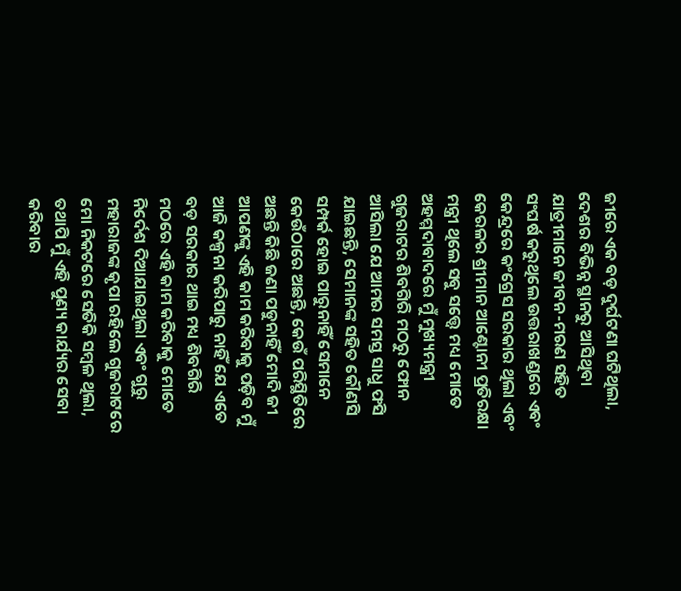ଜୀରେ ଏକ ବଡ଼ ଦୁର୍ଘଟଣା ଘଟିଥିଲା, ଦେଶର ବିଭିନ୍ନ ସ୍ଥାନରୁ ଆସିଥିବା ଯାତ୍ରୀମାନେ ଜୀବନ-ମରଣ ସହିତ ସଂଘର୍ଷ କରୁଥିଲେ ଉତ୍ତରାଖଣ୍ଡରେ ଏବଂ କେନ୍ଦ୍ରରେ କଂଗ୍ରେସ ସରକାର ଥିଲା ଏବଂ କେରଳର ଶ୍ରୀମାନ ଆଣ୍ଟୋନୀ ପ୍ରତିରକ୍ଷା ମନ୍ତ୍ରୀ ଥିଲେ ସବୁ ସତ୍ତ୍ୱେ ମଧ୍ୟ ମୋତେ ଅହମ୍ମଦାବାଦରେ ମୁଁ ମୁଖ୍ୟମନ୍ତ୍ରୀ ଗୁଜରାଟର ଶିବଗିରି ମଠରୁ ଫୋନ ଆସିଲା ଯେ ଆମର ସମସ୍ତ ସାଧୁ ଫସି ଯାଇଛନ୍ତି, ସେମାନଙ୍କ ସହିତ କୌଣସି ସମ୍ପର୍କ ହୋଇ ପାରୁନାହିଁ ସେମାନେ କେଉଁଠାରେ ଅଛନ୍ତି, କେଉଁ ପରିସ୍ଥିତିରେ ଅଛନ୍ତି କିଛି ଜଣା ପଡୁନାହିଁ ମୋଦି ଜୀ ଆପଣଙ୍କୁ ଏହି କାମ କରିବାକୁ ପଡ଼ିବ ମୁଁ ଆଜି କଳ୍ପନା କରିପାରୁ ନାହିଁ ଯେ ଏତେ ବଡ଼ ସରକାର ଥାଇ ମଧ୍ୟ ଶିବଗିରି ମଠରେ ଏହି କାମ କରିବାକୁ ମୋତେ ନିର୍ଦେଶ ଦିଆଯାଇଥିଲା ଏବଂ ଗୁରୁ ମହାରାଜଙ୍କ କୃପା ରହିଲେ ଗୁଜରାଟରେ ମୋ ନିକଟରେ ସେତିକି ସମ୍ବଳ ଥିଲା, ତଥାପି ମୁଁ ଏହି ପୁଣ୍ୟ କାର୍ଯ୍ୟର ସେବା କରିବାର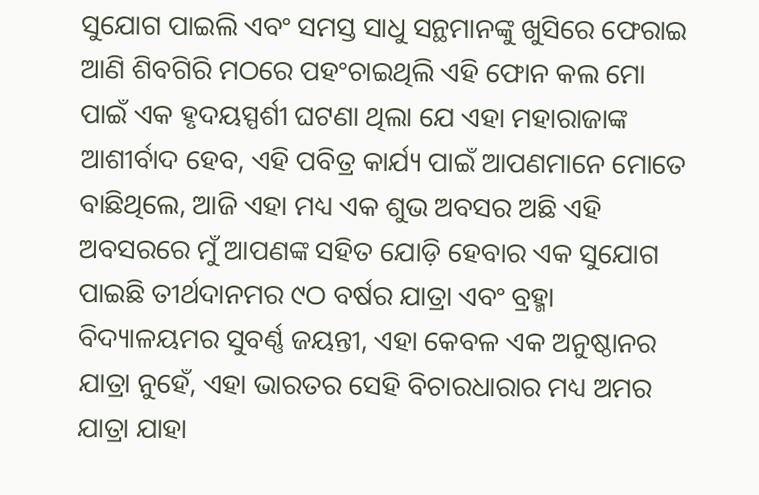ସୁଯୋଗ ପାଇଲି ଏବଂ ସମସ୍ତ ସାଧୁ ସନ୍ଥମାନଙ୍କୁ ଖୁସିରେ ଫେରାଇ ଆଣି ଶିବଗିରି ମଠରେ ପହଂଚାଇଥିଲି ଏହି ଫୋନ କଲ ମୋ ପାଇଁ ଏକ ହୃଦୟସ୍ପର୍ଶୀ ଘଟଣା ଥିଲା ଯେ ଏହା ମହାରାଜାଙ୍କ ଆଶୀର୍ବାଦ ହେବ, ଏହି ପବିତ୍ର କାର୍ଯ୍ୟ ପାଇଁ ଆପଣମାନେ ମୋତେ ବାଛିଥିଲେ, ଆଜି ଏହା ମଧ୍ୟ ଏକ ଶୁଭ ଅବସର ଅଛି ଏହି ଅବସରରେ ମୁଁ ଆପଣଙ୍କ ସହିତ ଯୋଡ଼ି ହେବାର ଏକ ସୁଯୋଗ ପାଇଛି ତୀର୍ଥଦାନମର ୯ଠ ବର୍ଷର ଯାତ୍ରା ଏବଂ ବ୍ରହ୍ମା ବିଦ୍ୟାଳୟମର ସୁବର୍ଣ୍ଣ ଜୟନ୍ତୀ, ଏହା କେବଳ ଏକ ଅନୁଷ୍ଠାନର ଯାତ୍ରା ନୁହେଁ, ଏହା ଭାରତର ସେହି ବିଚାରଧାରାର ମଧ୍ୟ ଅମର ଯାତ୍ରା ଯାହା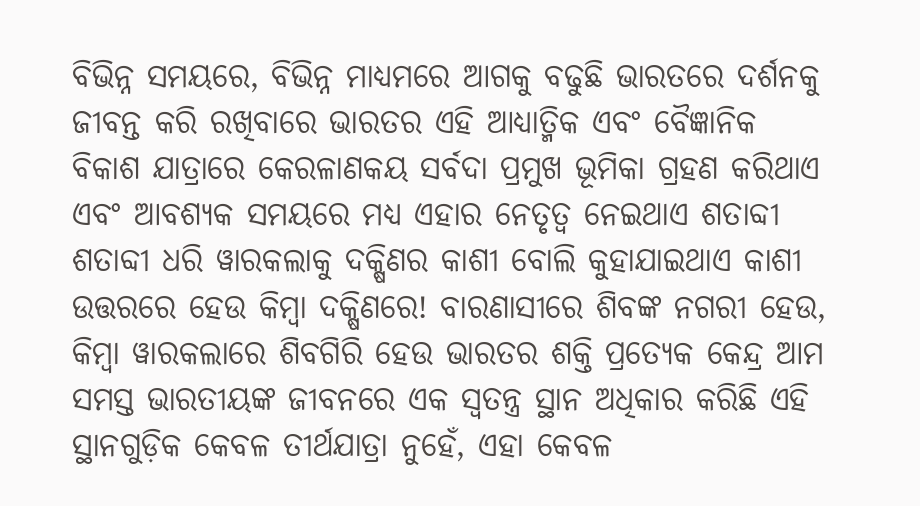ବିଭିନ୍ନ ସମୟରେ, ବିଭିନ୍ନ ମାଧ୍ୟମରେ ଆଗକୁ ବଢୁଛି ଭାରତରେ ଦର୍ଶନକୁ ଜୀବନ୍ତ କରି ରଖିବାରେ ଭାରତର ଏହି ଆଧ୍ୟାତ୍ମିକ ଏବଂ ବୈଜ୍ଞାନିକ ବିକାଶ ଯାତ୍ରାରେ କେରଳାଣକୟ ସର୍ବଦା ପ୍ରମୁଖ ଭୂମିକା ଗ୍ରହଣ କରିଥାଏ ଏବଂ ଆବଶ୍ୟକ ସମୟରେ ମଧ୍ୟ ଏହାର ନେତୃତ୍ୱ ନେଇଥାଏ ଶତାବ୍ଦୀ ଶତାବ୍ଦୀ ଧରି ୱାରକଲାକୁ ଦକ୍ଷିଣର କାଶୀ ବୋଲି କୁହାଯାଇଥାଏ କାଶୀ ଉତ୍ତରରେ ହେଉ କିମ୍ବା ଦକ୍ଷିଣରେ! ବାରଣାସୀରେ ଶିବଙ୍କ ନଗରୀ ହେଉ, କିମ୍ବା ୱାରକଲାରେ ଶିବଗିରି ହେଉ ଭାରତର ଶକ୍ତି ପ୍ରତ୍ୟେକ କେନ୍ଦ୍ର ଆମ ସମସ୍ତ ଭାରତୀୟଙ୍କ ଜୀବନରେ ଏକ ସ୍ୱତନ୍ତ୍ର ସ୍ଥାନ ଅଧିକାର କରିଛି ଏହି ସ୍ଥାନଗୁଡ଼ିକ କେବଳ ତୀର୍ଥଯାତ୍ରା ନୁହେଁ, ଏହା କେବଳ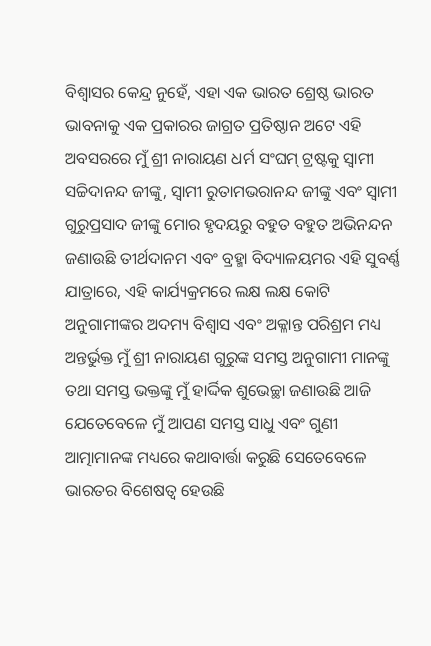ବିଶ୍ୱାସର କେନ୍ଦ୍ର ନୁହେଁ, ଏହା ଏକ ଭାରତ ଶ୍ରେଷ୍ଠ ଭାରତ ଭାବନାକୁ ଏକ ପ୍ରକାରର ଜାଗ୍ରତ ପ୍ରତିଷ୍ଠାନ ଅଟେ ଏହି ଅବସରରେ ମୁଁ ଶ୍ରୀ ନାରାୟଣ ଧର୍ମ ସଂଘମ୍ ଟ୍ରଷ୍ଟକୁ ସ୍ୱାମୀ ସଚ୍ଚିଦାନନ୍ଦ ଜୀଙ୍କୁ, ସ୍ୱାମୀ ରୁତାମଭରାନନ୍ଦ ଜୀଙ୍କୁ ଏବଂ ସ୍ୱାମୀ ଗୁରୁପ୍ରସାଦ ଜୀଙ୍କୁ ମୋର ହୃଦୟରୁ ବହୁତ ବହୁତ ଅଭିନନ୍ଦନ ଜଣାଉଛି ତୀର୍ଥଦାନମ ଏବଂ ବ୍ରହ୍ମା ବିଦ୍ୟାଳୟମର ଏହି ସୁବର୍ଣ୍ଣ ଯାତ୍ରାରେ, ଏହି କାର୍ଯ୍ୟକ୍ରମରେ ଲକ୍ଷ ଲକ୍ଷ କୋଟି ଅନୁଗାମୀଙ୍କର ଅଦମ୍ୟ ବିଶ୍ୱାସ ଏବଂ ଅକ୍ଳାନ୍ତ ପରିଶ୍ରମ ମଧ୍ୟ ଅନ୍ତର୍ଭୁକ୍ତ ମୁଁ ଶ୍ରୀ ନାରାୟଣ ଗୁରୁଙ୍କ ସମସ୍ତ ଅନୁଗାମୀ ମାନଙ୍କୁ ତଥା ସମସ୍ତ ଭକ୍ତଙ୍କୁ ମୁଁ ହାର୍ଦ୍ଦିକ ଶୁଭେଚ୍ଛା ଜଣାଉଛି ଆଜି ଯେତେବେଳେ ମୁଁ ଆପଣ ସମସ୍ତ ସାଧୁ ଏବଂ ଗୁଣୀ ଆତ୍ମାମାନଙ୍କ ମଧ୍ୟରେ କଥାବାର୍ତ୍ତା କରୁଛି ସେତେବେଳେ ଭାରତର ବିଶେଷତ୍ୱ ହେଉଛି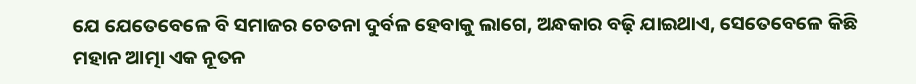ଯେ ଯେତେବେଳେ ବି ସମାଜର ଚେତନା ଦୁର୍ବଳ ହେବାକୁ ଲାଗେ, ଅନ୍ଧକାର ବଢ଼ି ଯାଇଥାଏ, ସେତେବେଳେ କିଛି ମହାନ ଆତ୍ମା ଏକ ନୂତନ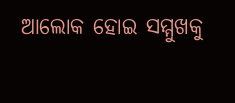ଆଲୋକ ହୋଇ ସମ୍ମୁଖକୁ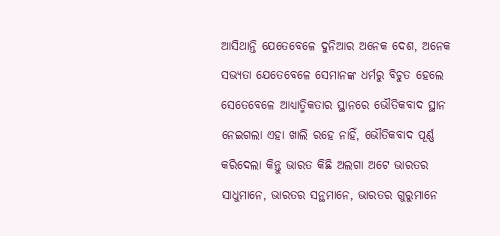ଆସିଥାନ୍ତି ଯେତେବେଳେ ଦୁନିଆର ଅନେକ ଦେଶ, ଅନେକ ସଭ୍ୟତା ଯେତେବେଳେ ସେମାନଙ୍କ ଧର୍ମରୁ ବିଚୁତ ହେଲେ ସେତେବେଳେ ଆଧ୍ୟାତ୍ମିକତାର ସ୍ଥାନରେ ଭୌତିକବାଦ ସ୍ଥାନ ନେଇଗଲା ଏହା ଖାଲି ରହେ ନାହିଁ, ଭୌତିକବାଦ ପୂର୍ଣ୍ଣ କରିଦେଲା କିନ୍ତୁ ଭାରତ କିଛି ଅଲଗା ଅଟେ ଭାରତର ସାଧୁମାନେ, ଭାରତର ସନ୍ଥମାନେ, ଭାରତର ଗୁରୁମାନେ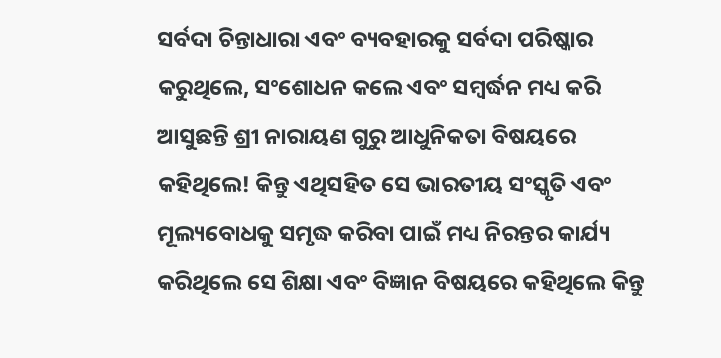ସର୍ବଦା ଚିନ୍ତାଧାରା ଏବଂ ବ୍ୟବହାରକୁ ସର୍ବଦା ପରିଷ୍କାର କରୁଥିଲେ, ସଂଶୋଧନ କଲେ ଏବଂ ସମ୍ବର୍ଦ୍ଧନ ମଧ୍ୟ କରି ଆସୁଛନ୍ତି ଶ୍ରୀ ନାରାୟଣ ଗୁରୁ ଆଧୁନିକତା ବିଷୟରେ କହିଥିଲେ! କିନ୍ତୁ ଏଥିସହିତ ସେ ଭାରତୀୟ ସଂସ୍କୃତି ଏବଂ ମୂଲ୍ୟବୋଧକୁ ସମୃଦ୍ଧ କରିବା ପାଇଁ ମଧ୍ୟ ନିରନ୍ତର କାର୍ଯ୍ୟ କରିଥିଲେ ସେ ଶିକ୍ଷା ଏବଂ ବିଜ୍ଞାନ ବିଷୟରେ କହିଥିଲେ କିନ୍ତୁ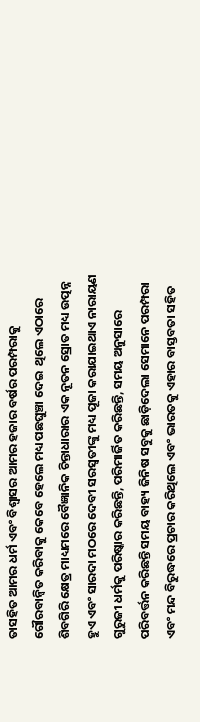ତାସହିତ ଆମର ଧର୍ମ ଏବଂ ବିଶ୍ୱାସର ଆମର ହଜାର ବର୍ଷର ପରମ୍ପରାକୁ ଗୌରବାନ୍ୱିତ କରିବାକୁ କେବେ ହେଲେ ମଧ୍ୟ ପଛଘୁଞ୍ଚା ଦେଇ  ଥିଲେ ଏଠାରେ ଶିବଗିରି କ୍ଷେତ୍ର ମାଧ୍ୟମରେ ବୈଜ୍ଞାନିକ ଚିନ୍ତାଧାରାର ଏକ ନୂତନ ସ୍ରୋତ ମଧ୍ୟ ଉତ୍ପନ୍ନ ହୁଏ ଏବଂ ସାରଦା ମଠରେ ଦେବୀ ସରସ୍ୱତୀଙ୍କୁ ମଧ୍ୟ ପୂଜା କରାଯାଇଥାଏ ନାରାୟଣ ଗୁରୁଜୀ ଧର୍ମକୁ ପରିଷ୍କାର କରିଛନ୍ତି, ପରିମାର୍ଜିତ କରିଛନ୍ତି, ସମୟ ଅନୁସାରେ ପରିବର୍ତ୍ତନ କରିଛନ୍ତି ସମୟ ବାହ୍ୟ ଜିନିଷ ସବୁକୁ ଛାଡ଼ିଦେଲା ସେମାନେ ପରମ୍ପରା ଏବଂ ମନ୍ଦ ବିରୁଦ୍ଧରେ ପ୍ରଚାର କରିଥିଲେ ଏବଂ ଭାରତକୁ ଏହାର ବାସ୍ତବତା ସହିତ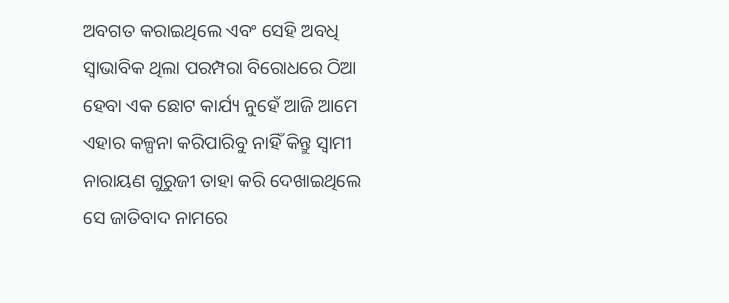ଅବଗତ କରାଇଥିଲେ ଏବଂ ସେହି ଅବଧି ସ୍ୱାଭାବିକ ଥିଲା ପରମ୍ପରା ବିରୋଧରେ ଠିଆ ହେବା ଏକ ଛୋଟ କାର୍ଯ୍ୟ ନୁହେଁ ଆଜି ଆମେ ଏହାର କଳ୍ପନା କରିପାରିବୁ ନାହିଁ କିନ୍ତୁ ସ୍ୱାମୀ ନାରାୟଣ ଗୁରୁଜୀ ତାହା କରି ଦେଖାଇଥିଲେ ସେ ଜାତିବାଦ ନାମରେ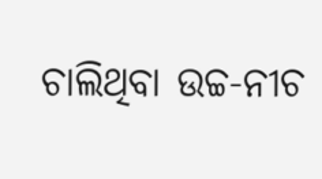ଚାଲିଥିବା ଉଚ୍ଚ-ନୀଚ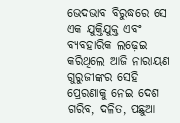ଭେଦଭାବ ବିରୁଦ୍ଧରେ ସେ ଏକ ଯୁକ୍ତିଯୁକ୍ତ ଏବଂ ବ୍ୟବହାରିକ ଲଢ଼େଇ କରିଥିଲେ ଆଜି ନାରାୟଣ ଗୁରୁଜୀଙ୍କର ସେହି ପ୍ରେରଣାକୁ ନେଇ ଦେଶ ଗରିବ, ଦଳିତ, ପଛୁଆ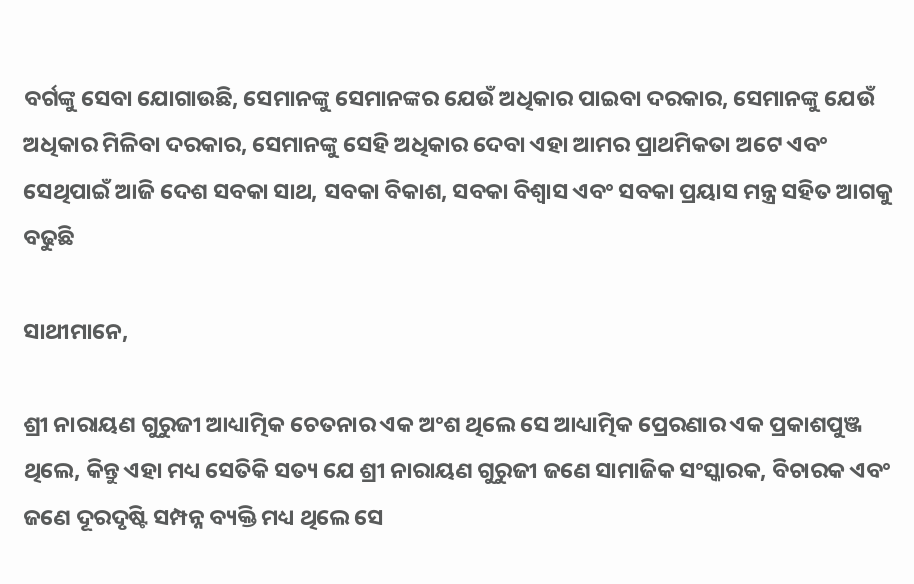ବର୍ଗଙ୍କୁ ସେବା ଯୋଗାଉଛି, ସେମାନଙ୍କୁ ସେମାନଙ୍କର ଯେଉଁ ଅଧିକାର ପାଇବା ଦରକାର, ସେମାନଙ୍କୁ ଯେଉଁ ଅଧିକାର ମିଳିବା ଦରକାର, ସେମାନଙ୍କୁ ସେହି ଅଧିକାର ଦେବା ଏହା ଆମର ପ୍ରାଥମିକତା ଅଟେ ଏବଂ ସେଥିପାଇଁ ଆଜି ଦେଶ ସବକା ସାଥ, ସବକା ବିକାଶ, ସବକା ବିଶ୍ୱାସ ଏବଂ ସବକା ପ୍ରୟାସ ମନ୍ତ୍ର ସହିତ ଆଗକୁ ବଢୁଛି

ସାଥୀମାନେ,

ଶ୍ରୀ ନାରାୟଣ ଗୁରୁଜୀ ଆଧ୍ୟାତ୍ମିକ ଚେତନାର ଏକ ଅଂଶ ଥିଲେ ସେ ଆଧ୍ୟାତ୍ମିକ ପ୍ରେରଣାର ଏକ ପ୍ରକାଶପୁଞ୍ଜ ଥିଲେ, କିନ୍ତୁ ଏହା ମଧ୍ୟ ସେତିକି ସତ୍ୟ ଯେ ଶ୍ରୀ ନାରାୟଣ ଗୁରୁଜୀ ଜଣେ ସାମାଜିକ ସଂସ୍କାରକ, ବିଚାରକ ଏବଂ ଜଣେ ଦୂରଦୃଷ୍ଟି ସମ୍ପନ୍ନ ବ୍ୟକ୍ତି ମଧ୍ୟ ଥିଲେ ସେ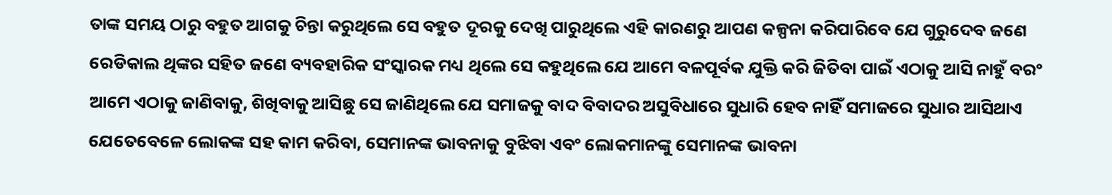ତାଙ୍କ ସମୟ ଠାରୁ ବହୁତ ଆଗକୁ ଚିନ୍ତା କରୁଥିଲେ ସେ ବହୁତ ଦୂରକୁ ଦେଖି ପାରୁଥିଲେ ଏହି କାରଣରୁ ଆପଣ କଳ୍ପନା କରିପାରିବେ ଯେ ଗୁରୁଦେବ ଜଣେ ରେଡିକାଲ ଥିଙ୍କର ସହିତ ଜଣେ ବ୍ୟବହାରିକ ସଂସ୍କାରକ ମଧ୍ୟ ଥିଲେ ସେ କହୁଥିଲେ ଯେ ଆମେ ବଳପୂର୍ବକ ଯୁକ୍ତି କରି ଜିତିବା ପାଇଁ ଏଠାକୁ ଆସି ନାହୁଁ ବରଂ ଆମେ ଏଠାକୁ ଜାଣିବାକୁ, ଶିଖିବାକୁ ଆସିଛୁ ସେ ଜାଣିଥିଲେ ଯେ ସମାଜକୁ ବାଦ ବିବାଦର ଅସୁବିଧାରେ ସୁଧାରି ହେବ ନାହିଁ ସମାଜରେ ସୁଧାର ଆସିଥାଏ ଯେତେବେଳେ ଲୋକଙ୍କ ସହ କାମ କରିବା, ସେମାନଙ୍କ ଭାବନାକୁ ବୁଝିବା ଏବଂ ଲୋକମାନଙ୍କୁ ସେମାନଙ୍କ ଭାବନା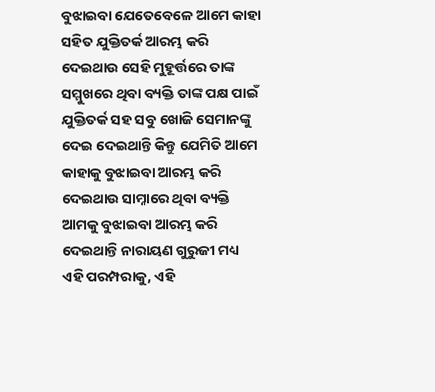ବୁଝାଇବା ଯେତେବେଳେ ଆମେ କାହା ସହିତ ଯୁକ୍ତିତର୍କ ଆରମ୍ଭ କରି ଦେଇଥାଉ ସେହି ମୁହୂର୍ତ୍ତରେ ତାଙ୍କ ସମ୍ମୁଖରେ ଥିବା ବ୍ୟକ୍ତି ତାଙ୍କ ପକ୍ଷ ପାଇଁ ଯୁକ୍ତିତର୍କ ସହ ସବୁ ଖୋଜି ସେମାନଙ୍କୁ ଦେଇ ଦେଇଥାନ୍ତି କିନ୍ତୁ ଯେମିତି ଆମେ କାହାକୁ ବୁଝାଇବା ଆରମ୍ଭ କରି ଦେଇଥାଉ ସାମ୍ନାରେ ଥିବା ବ୍ୟକ୍ତି ଆମକୁ ବୁଝାଇବା ଆରମ୍ଭ କରି ଦେଇଥାନ୍ତି ନାରାୟଣ ଗୁରୁଜୀ ମଧ୍ୟ ଏହି ପରମ୍ପରାକୁ, ଏହି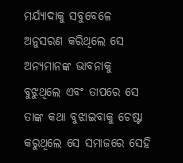ମର୍ଯ୍ୟାଦାକୁ ସବୁବେଳେ ଅନୁସରଣ କରିଥିଲେ ସେ ଅନ୍ୟମାନଙ୍କ ଭାବନାକୁ ବୁଝୁଥିଲେ ଏବଂ ତାପରେ ସେ ତାଙ୍କ କଥା ବୁଝାଇବାକୁ ଚେଷ୍ଟା କରୁଥିଲେ ସେ ସମାଜରେ ସେହି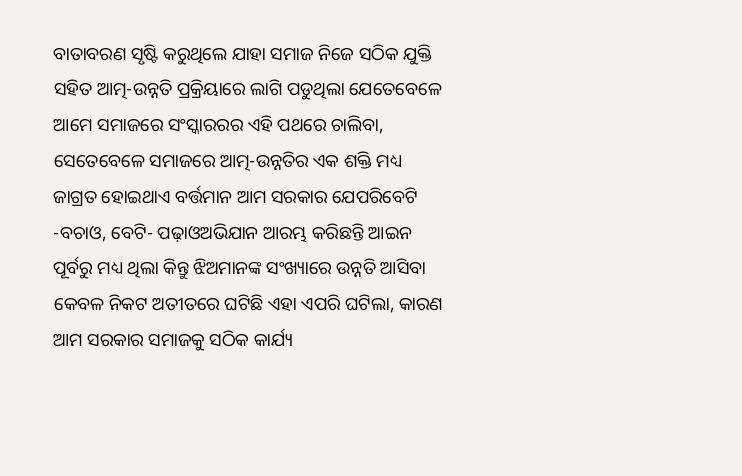ବାତାବରଣ ସୃଷ୍ଟି କରୁଥିଲେ ଯାହା ସମାଜ ନିଜେ ସଠିକ ଯୁକ୍ତି ସହିତ ଆତ୍ମ-ଉନ୍ନତି ପ୍ରକ୍ରିୟାରେ ଲାଗି ପଡୁଥିଲା ଯେତେବେଳେ ଆମେ ସମାଜରେ ସଂସ୍କାରରର ଏହି ପଥରେ ଚାଲିବା, ସେତେବେଳେ ସମାଜରେ ଆତ୍ମ-ଉନ୍ନତିର ଏକ ଶକ୍ତି ମଧ୍ୟ ଜାଗ୍ରତ ହୋଇଥାଏ ବର୍ତ୍ତମାନ ଆମ ସରକାର ଯେପରିବେଟି -ବଚାଓ, ବେଟି- ପଢ଼ାଓଅଭିଯାନ ଆରମ୍ଭ କରିଛନ୍ତି ଆଇନ ପୂର୍ବରୁ ମଧ୍ୟ ଥିଲା କିନ୍ତୁ ଝିଅମାନଙ୍କ ସଂଖ୍ୟାରେ ଉନ୍ନତି ଆସିବା କେବଳ ନିକଟ ଅତୀତରେ ଘଟିଛି ଏହା ଏପରି ଘଟିଲା, କାରଣ ଆମ ସରକାର ସମାଜକୁ ସଠିକ କାର୍ଯ୍ୟ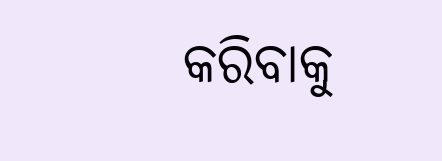କରିବାକୁ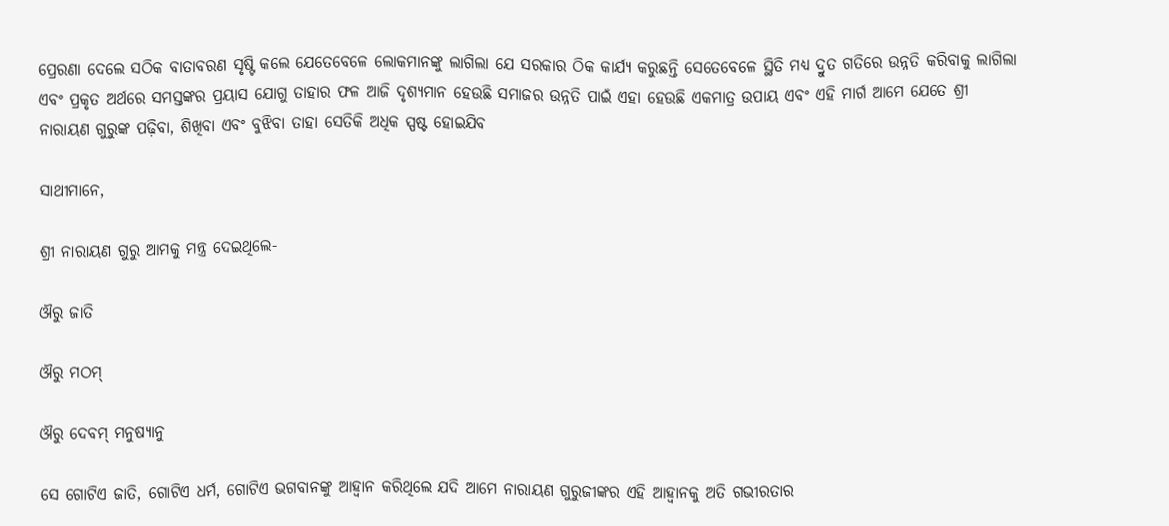ପ୍ରେରଣା ଦେଲେ ସଠିକ ବାତାବରଣ ସୃଷ୍ଟି କଲେ ଯେତେବେଳେ ଲୋକମାନଙ୍କୁ ଲାଗିଲା ଯେ ସରକାର ଠିକ କାର୍ଯ୍ୟ କରୁଛନ୍ତି ସେତେବେଳେ ସ୍ଥିତି ମଧ୍ୟ ଦ୍ରୁତ ଗତିରେ ଉନ୍ନତି କରିବାକୁ ଲାଗିଲା ଏବଂ ପ୍ରକୃତ ଅର୍ଥରେ ସମସ୍ତଙ୍କର ପ୍ରୟାସ ଯୋଗୁ ତାହାର ଫଳ ଆଜି ଦୃଶ୍ୟମାନ ହେଉଛି ସମାଜର ଉନ୍ନତି ପାଇଁ ଏହା ହେଉଛି ଏକମାତ୍ର ଉପାୟ ଏବଂ ଏହି ମାର୍ଗ ଆମେ ଯେତେ ଶ୍ରୀ ନାରାୟଣ ଗୁରୁଙ୍କ ପଢ଼ିବା, ଶିଖିବା ଏବଂ ବୁଝିବା ତାହା ସେତିକି ଅଧିକ ସ୍ପଷ୍ଟ ହୋଇଯିବ

ସାଥୀମାନେ,

ଶ୍ରୀ ନାରାୟଣ ଗୁରୁ ଆମକୁ ମନ୍ତ୍ର ଦେଇଥିଲେ-

ଔରୁ ଜାତି

ଔରୁ ମଠମ୍

ଔରୁ ଦେବମ୍ ମନୁଷ୍ୟାନୁ

ସେ ଗୋଟିଏ ଜାତି, ଗୋଟିଏ ଧର୍ମ, ଗୋଟିଏ ଭଗବାନଙ୍କୁ ଆହ୍ୱାନ କରିଥିଲେ ଯଦି ଆମେ ନାରାୟଣ ଗୁରୁଜୀଙ୍କର ଏହି ଆହ୍ୱାନକୁ ଅତି ଗଭୀରତାର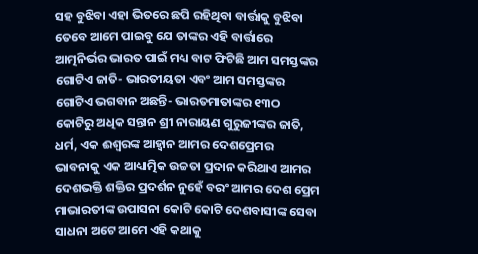ସହ ବୁଝିବା ଏହା ଭିତରେ ଛପି ରହିଥିବା ବାର୍ତ୍ତାକୁ ବୁଝିବା ତେବେ ଆମେ ପାଇବୁ ଯେ ତାଙ୍କର ଏହି ବାର୍ତ୍ତାରେ ଆତ୍ମନିର୍ଭର ଭାରତ ପାଇଁ ମଧ୍ୟ ବାଟ ଫିଟିଛି ଆମ ସମସ୍ତଙ୍କର ଗୋଟିଏ ଜାତି- ଭାରତୀୟତା ଏବଂ ଆମ ସମସ୍ତଙ୍କର ଗୋଟିଏ ଭଗବାନ ଅଛନ୍ତି- ଭାରତମାତାଙ୍କର ୧୩ଠ କୋଟିରୁ ଅଧିକ ସନ୍ତାନ ଶ୍ରୀ ନାରାୟଣ ଗୁରୁଜୀଙ୍କର ଜାତି, ଧର୍ମ, ଏକ ଈଶ୍ୱରଙ୍କ ଆହ୍ୱାନ ଆମର ଦେଶପ୍ରେମର ଭାବନାକୁ ଏକ ଆଧ୍ୟାତ୍ମିକ ଉଚ୍ଚତା ପ୍ରଦାନ କରିଥାଏ ଆମର ଦେଶଭକ୍ତି ଶକ୍ତିର ପ୍ରଦର୍ଶନ ନୁହେଁ ବରଂ ଆମର ଦେଶ ପ୍ରେମ ମାଭାରତୀଙ୍କ ଉପାସନା କୋଟି କୋଟି ଦେଶବାସୀଙ୍କ ସେବା ସାଧନା ଅଟେ ଆମେ ଏହି କଥାକୁ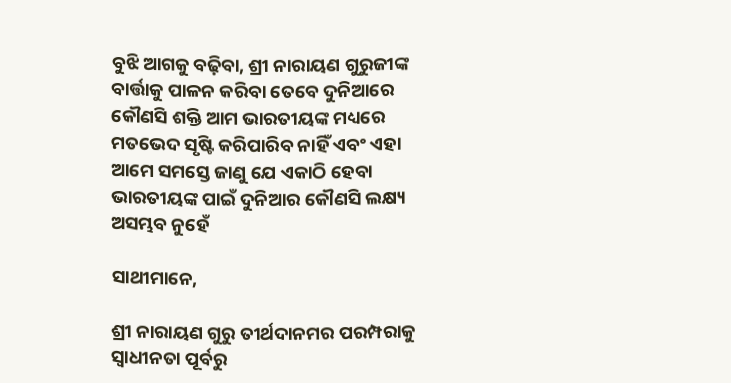ବୁଝି ଆଗକୁ ବଢ଼ିବା, ଶ୍ରୀ ନାରାୟଣ ଗୁରୁଜୀଙ୍କ ବାର୍ତ୍ତାକୁ ପାଳନ କରିବା ତେବେ ଦୁନିଆରେ କୌଣସି ଶକ୍ତି ଆମ ଭାରତୀୟଙ୍କ ମଧ୍ୟରେ  ମତଭେଦ ସୃଷ୍ଟି କରିପାରିବ ନାହିଁ ଏବଂ ଏହା ଆମେ ସମସ୍ତେ ଜାଣୁ ଯେ ଏକାଠି ହେବା ଭାରତୀୟଙ୍କ ପାଇଁ ଦୁନିଆର କୌଣସି ଲକ୍ଷ୍ୟ ଅସମ୍ଭବ ନୁହେଁ

ସାଥୀମାନେ,

ଶ୍ରୀ ନାରାୟଣ ଗୁରୁ ତୀର୍ଥଦାନମର ପରମ୍ପରାକୁ ସ୍ୱାଧୀନତା ପୂର୍ବରୁ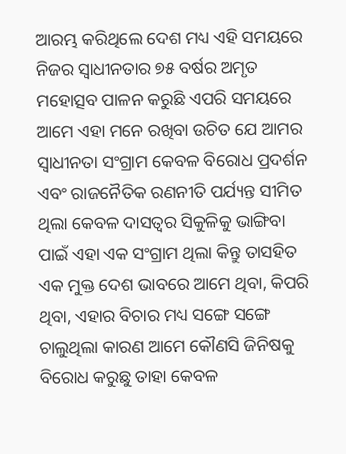ଆରମ୍ଭ କରିଥିଲେ ଦେଶ ମଧ୍ୟ ଏହି ସମୟରେ ନିଜର ସ୍ୱାଧୀନତାର ୭୫ ବର୍ଷର ଅମୃତ ମହୋତ୍ସବ ପାଳନ କରୁଛି ଏପରି ସମୟରେ ଆମେ ଏହା ମନେ ରଖିବା ଉଚିତ ଯେ ଆମର ସ୍ୱାଧୀନତା ସଂଗ୍ରାମ କେବଳ ବିରୋଧ ପ୍ରଦର୍ଶନ ଏବଂ ରାଜନୈତିକ ରଣନୀତି ପର୍ଯ୍ୟନ୍ତ ସୀମିତ ଥିଲା କେବଳ ଦାସତ୍ୱର ସିକୁଳିକୁ ଭାଙ୍ଗିବା ପାଇଁ ଏହା ଏକ ସଂଗ୍ରାମ ଥିଲା କିନ୍ତୁ ତାସହିତ ଏକ ମୁକ୍ତ ଦେଶ ଭାବରେ ଆମେ ଥିବା, କିପରି ଥିବା, ଏହାର ବିଚାର ମଧ୍ୟ ସଙ୍ଗେ ସଙ୍ଗେ ଚାଲୁଥିଲା କାରଣ ଆମେ କୌଣସି ଜିନିଷକୁ ବିରୋଧ କରୁଛୁ ତାହା କେବଳ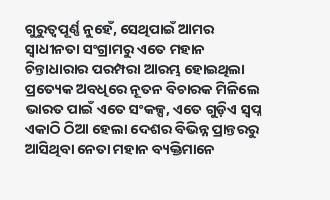ଗୁରୁତ୍ୱପୂର୍ଣ୍ଣ ନୁହେଁ, ସେଥିପାଇଁ ଆମର ସ୍ୱାଧୀନତା ସଂଗ୍ରାମରୁ ଏତେ ମହାନ ଚିନ୍ତାଧାରାର ପରମ୍ପରା ଆରମ୍ଭ ହୋଇଥିଲା ପ୍ରତ୍ୟେକ ଅବଧିରେ ନୂତନ ବିଚାରକ ମିଳିଲେ ଭାରତ ପାଇଁ ଏତେ ସଂକଳ୍ପ, ଏତେ ଗୁଡ଼ିଏ ସ୍ୱପ୍ନ ଏକାଠି ଠିଆ ହେଲା ଦେଶର ବିଭିନ୍ନ ପ୍ରାନ୍ତରରୁ ଆସିଥିବା ନେତା ମହାନ ବ୍ୟକ୍ତିମାନେ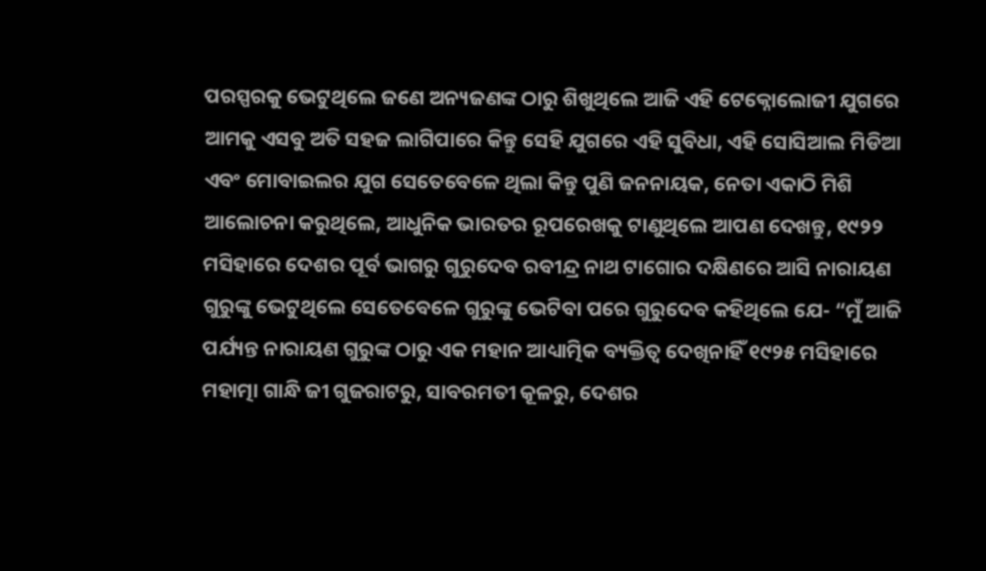ପରସ୍ପରକୁ ଭେଟୁଥିଲେ ଜଣେ ଅନ୍ୟଜଣଙ୍କ ଠାରୁ ଶିଖୁଥିଲେ ଆଜି ଏହି ଟେକ୍ନୋଲୋଜୀ ଯୁଗରେ ଆମକୁ ଏସବୁ ଅତି ସହଜ ଲାଗିପାରେ କିନ୍ତୁ ସେହି ଯୁଗରେ ଏହି ସୁବିଧା, ଏହି ସୋସିଆଲ ମିଡିଆ ଏବଂ ମୋବାଇଲର ଯୁଗ ସେତେବେଳେ ଥିଲା କିନ୍ତୁ ପୁଣି ଜନନାୟକ, ନେତା ଏକାଠି ମିଶି ଆଲୋଚନା କରୁଥିଲେ, ଆଧୁନିକ ଭାରତର ରୂପରେଖକୁ ଟାଣୁଥିଲେ ଆପଣ ଦେଖନ୍ତୁ, ୧୯୨୨ ମସିହାରେ ଦେଶର ପୂର୍ବ ଭାଗରୁ ଗୁରୁଦେବ ରବୀନ୍ଦ୍ର ନାଥ ଟାଗୋର ଦକ୍ଷିଣରେ ଆସି ନାରାୟଣ ଗୁରୁଙ୍କୁ ଭେଟୁଥିଲେ ସେତେବେଳେ ଗୁରୁଙ୍କୁ ଭେଟିବା ପରେ ଗୁରୁଦେବ କହିଥିଲେ ଯେ- “ମୁଁ ଆଜି ପର୍ଯ୍ୟନ୍ତ ନାରାୟଣ ଗୁରୁଙ୍କ ଠାରୁ ଏକ ମହାନ ଆଧ୍ୟାତ୍ମିକ ବ୍ୟକ୍ତିତ୍ୱ ଦେଖିନାହିଁ ୧୯୨୫ ମସିହାରେ ମହାତ୍ମା ଗାନ୍ଧି ଜୀ ଗୁଜରାଟରୁ, ସାବରମତୀ କୂଳରୁ, ଦେଶର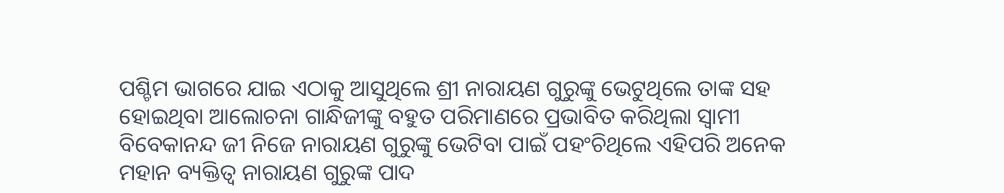ପଶ୍ଚିମ ଭାଗରେ ଯାଇ ଏଠାକୁ ଆସୁଥିଲେ ଶ୍ରୀ ନାରାୟଣ ଗୁରୁଙ୍କୁ ଭେଟୁଥିଲେ ତାଙ୍କ ସହ ହୋଇଥିବା ଆଲୋଚନା ଗାନ୍ଧିଜୀଙ୍କୁ ବହୁତ ପରିମାଣରେ ପ୍ରଭାବିତ କରିଥିଲା ସ୍ୱାମୀ ବିବେକାନନ୍ଦ ଜୀ ନିଜେ ନାରାୟଣ ଗୁରୁଙ୍କୁ ଭେଟିବା ପାଇଁ ପହଂଚିଥିଲେ ଏହିପରି ଅନେକ ମହାନ ବ୍ୟକ୍ତିତ୍ୱ ନାରାୟଣ ଗୁରୁଙ୍କ ପାଦ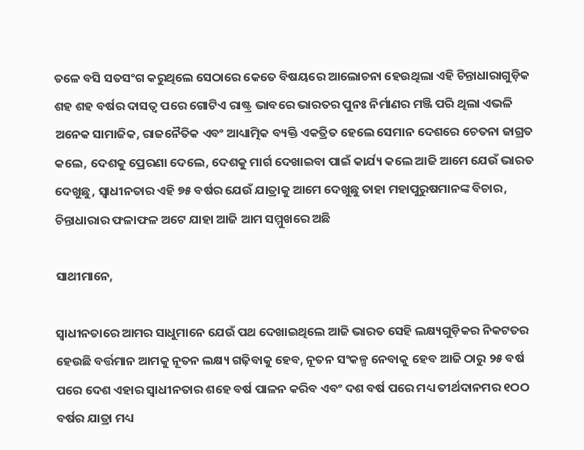ତଳେ ବସି ସତସଂଗ କରୁଥିଲେ ସେଠାରେ କେତେ ବିଷୟରେ ଆଲୋଚନା ହେଉଥିଲା ଏହି ଚିନ୍ତାଧାରାଗୁଡ଼ିକ ଶହ ଶହ ବର୍ଷର ଦାସତ୍ୱ ପରେ ଗୋଟିଏ ରାଷ୍ଟ୍ର ଭାବରେ ଭାରତର ପୁନଃ ନିର୍ମାଣର ମଞ୍ଜି ପରି ଥିଲା ଏଭଳି ଅନେକ ସାମାଜିକ, ରାଜନୈତିକ ଏବଂ ଆଧ୍ୟାତ୍ମିକ ବ୍ୟକ୍ତି ଏକତ୍ରିତ ହେଲେ ସେମାନ ଦେଶରେ ଚେତନା ଜାଗ୍ରତ କଲେ, ଦେଶକୁ ପ୍ରେରଣା ଦେଲେ, ଦେଶକୁ ମାର୍ଗ ଦେଖାଇବା ପାଇଁ କାର୍ଯ୍ୟ କଲେ ଆଜି ଆମେ ଯେଉଁ ଭାରତ ଦେଖୁଛୁ, ସ୍ୱାଧୀନତାର ଏହି ୭୫ ବର୍ଷର ଯେଉଁ ଯାତ୍ରାକୁ ଆମେ ଦେଖୁଛୁ ତାହା ମହାପୁରୁଷମାନଙ୍କ ବିଚାର, ଚିନ୍ତାଧାରାର ଫଳାଫଳ ଅଟେ ଯାହା ଆଜି ଆମ ସମ୍ମୁଖରେ ଅଛି

ସାଥୀମାନେ,

ସ୍ୱାଧୀନତାରେ ଆମର ସାଧୁମାନେ ଯେଉଁ ପଥ ଦେଖାଇଥିଲେ ଆଜି ଭାରତ ସେହି ଲକ୍ଷ୍ୟଗୁଡ଼ିକର ନିକଟତର ହେଉଛି ବର୍ତ୍ତମାନ ଆମକୁ ନୂତନ ଲକ୍ଷ୍ୟ ଗଢ଼ିବାକୁ ହେବ, ନୂତନ ସଂକଳ୍ପ ନେବାକୁ ହେବ ଆଜି ଠାରୁ ୨୫ ବର୍ଷ ପରେ ଦେଶ ଏହାର ସ୍ୱାଧୀନତାର ଶହେ ବର୍ଷ ପାଳନ କରିବ ଏବଂ ଦଶ ବର୍ଷ ପରେ ମଧ୍ୟ ତୀର୍ଥଦାନମର ୧ଠଠ ବର୍ଷର ଯାତ୍ରା ମଧ୍ୟ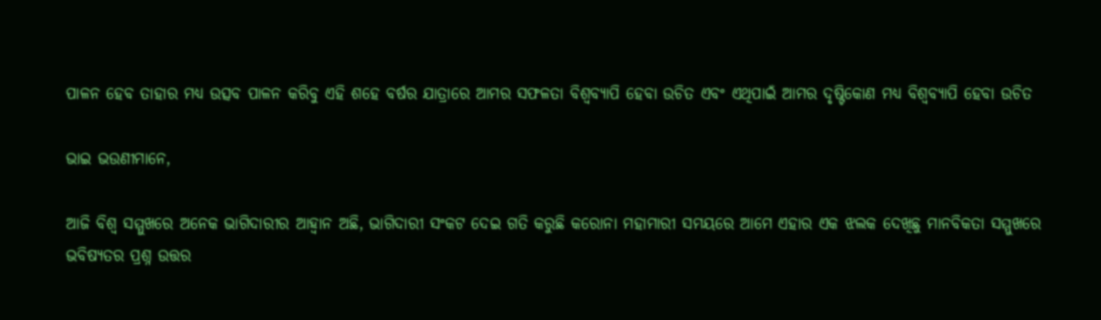ପାଳନ ହେବ ତାହାର ମଧ୍ୟ ଉତ୍ସବ ପାଳନ କରିବୁ ଏହି ଶହେ ବର୍ଷର ଯାତ୍ରାରେ ଆମର ସଫଳତା ବିଶ୍ୱବ୍ୟାପି ହେବା ଉଚିତ ଏବଂ ଏଥିପାଇଁ ଆମର ଦୃଷ୍ଟିକୋଣ ମଧ୍ୟ ବିଶ୍ୱବ୍ୟାପି ହେବା ଉଚିତ

ଭାଇ ଭଉଣୀମାନେ,

ଆଜି ବିଶ୍ୱ ସମ୍ମୁଖରେ ଅନେକ ଭାଗିଦାରୀର ଆହ୍ୱାନ ଅଛି, ଭାଗିଦାରୀ ସଂକଟ ଦେଇ ଗତି କରୁଛି କରୋନା ମହାମାରୀ ସମୟରେ ଆମେ ଏହାର ଏକ ଝଲକ ଦେଖିଛୁ ମାନବିକତା ସମ୍ମୁଖରେ ଭବିଷ୍ୟତର ପ୍ରଶ୍ନ ଉତ୍ତର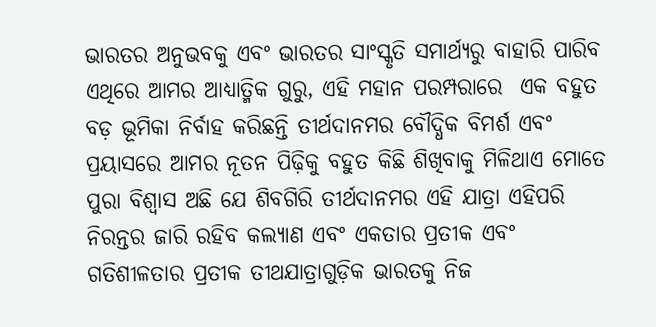ଭାରତର ଅନୁଭବକୁ ଏବଂ ଭାରତର ସାଂସ୍କୃତି ସମାର୍ଥ୍ୟରୁ ବାହାରି ପାରିବ ଏଥିରେ ଆମର ଆଧ୍ୟାତ୍ମିକ ଗୁରୁ, ଏହି ମହାନ ପରମ୍ପରାରେ  ଏକ ବହୁତ ବଡ଼ ଭୂମିକା ନିର୍ବାହ କରିଛନ୍ତି ତୀର୍ଥଦାନମର ବୌଦ୍ଧିକ ବିମର୍ଶ ଏବଂ ପ୍ରୟାସରେ ଆମର ନୂତନ ପିଢ଼ିକୁ ବହୁତ କିଛି ଶିଖିବାକୁ ମିଳିଥାଏ ମୋତେ ପୁରା ବିଶ୍ୱାସ ଅଛି ଯେ ଶିବଗିରି ତୀର୍ଥଦାନମର ଏହି ଯାତ୍ରା ଏହିପରି ନିରନ୍ତର ଜାରି ରହିବ କଲ୍ୟାଣ ଏବଂ ଏକତାର ପ୍ରତୀକ ଏବଂ ଗତିଶୀଳତାର ପ୍ରତୀକ ତୀଥଯାତ୍ରାଗୁଡ଼ିକ ଭାରତକୁ ନିଜ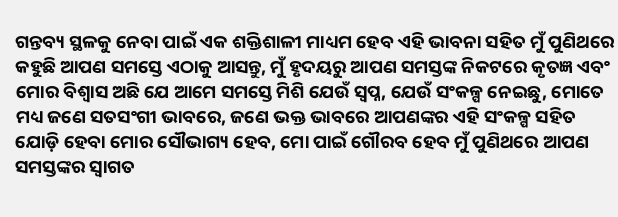ଗନ୍ତବ୍ୟ ସ୍ଥଳକୁ ନେବା ପାଇଁ ଏକ ଶକ୍ତିଶାଳୀ ମାଧ୍ୟମ ହେବ ଏହି ଭାବନା ସହିତ ମୁଁ ପୁଣିଥରେ କହୁଛି ଆପଣ ସମସ୍ତେ ଏଠାକୁ ଆସନ୍ତୁ, ମୁଁ ହୃଦୟରୁ ଆପଣ ସମସ୍ତଙ୍କ ନିକଟରେ କୃତଜ୍ଞ ଏବଂ ମୋର ବିଶ୍ୱାସ ଅଛି ଯେ ଆମେ ସମସ୍ତେ ମିଶି ଯେଉଁ ସ୍ୱପ୍ନ, ଯେଉଁ ସଂକଳ୍ପ ନେଇଛୁ, ମୋତେ ମଧ୍ୟ ଜଣେ ସତସଂଗୀ ଭାବରେ, ଜଣେ ଭକ୍ତ ଭାବରେ ଆପଣଙ୍କର ଏହି ସଂକଳ୍ପ ସହିତ ଯୋଡ଼ି ହେବା ମୋର ସୌଭାଗ୍ୟ ହେବ, ମୋ ପାଇଁ ଗୌରବ ହେବ ମୁଁ ପୁଣିଥରେ ଆପଣ ସମସ୍ତଙ୍କର ସ୍ୱାଗତ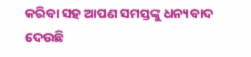କରିବା ସହ ଆପଣ ସମସ୍ତଙ୍କୁ ଧନ୍ୟବାଦ ଦେଉଛି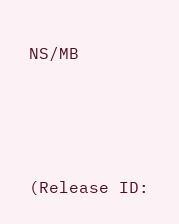NS/MB





(Release ID: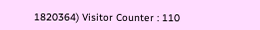1820364) Visitor Counter : 110